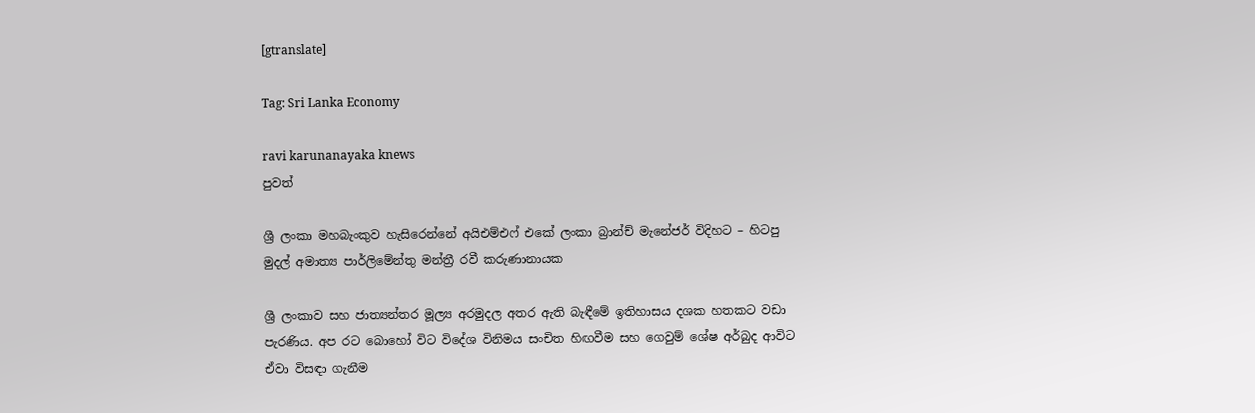[gtranslate]

Tag: Sri Lanka Economy

ravi karunanayaka knews
පුවත්

ශ්‍රී ලංකා මහබැංකුව හැසිරෙන්නේ අයිඑම්එෆ් එකේ ලංකා බ්‍රාන්ච් මැනේජර් විදිහට – හිටපු මුදල් අමාත්‍ය පාර්ලිමේන්තු මන්ත්‍රී රවී කරුණානායක

ශ්‍රී ලංකාව සහ ජාත්‍යන්තර මූල්‍ය අරමුදල අතර ඇති බැඳීමේ ඉතිහාසය දශක හතකට වඩා පැරණිය. අප රට බොහෝ විට විදේශ විනිමය සංචිත හිඟවීම සහ ගෙවුම් ශේෂ අර්බුද ආවිට ඒවා විසඳා ගැනීම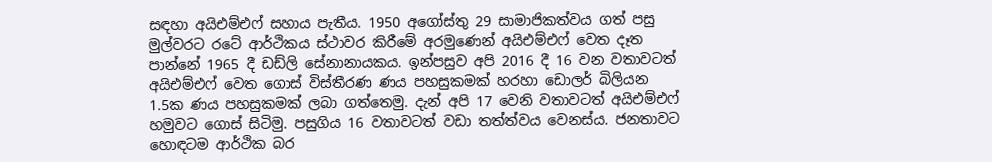සඳහා අයිඑම්එෆ් සහාය පැතීය. 1950 අගෝස්තු 29 සාමාජිකත්වය ගත් පසු මුල්වරට රටේ ආර්ථිකය ස්ථාවර කිරීමේ අරමුණෙන් අයිඑම්එෆ් වෙත දෑත පාන්නේ 1965 දී ඩඩ්ලි සේනානායකය. ඉන්පසුව අපි 2016 දී 16 වන වතාවටත් අයිඑම්එෆ් වෙත ගොස් විස්තීරණ ණය පහසුකමක් හරහා ඩොලර් බිලියන 1.5ක ණය පහසුකමක් ලබා ගත්තෙමු. දැන් අපි 17 වෙනි වතාවටත් අයිඑම්එෆ් හමුවට ගොස් සිටිමු. පසුගිය 16 වතාවටත් වඩා තත්ත්වය වෙනස්ය. ජනතාවට හොඳටම ආර්ථික බර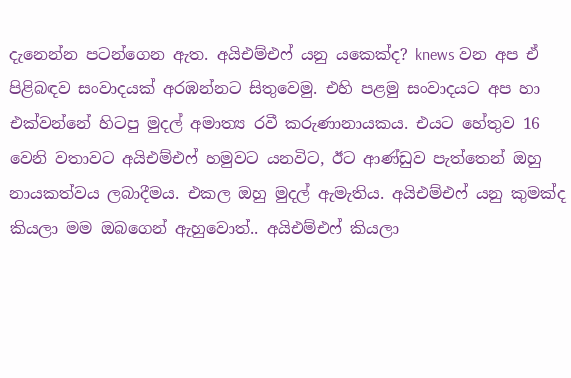දැනෙන්න පටන්ගෙන ඇත. අයිඑම්එෆ් යනු යකෙක්ද? knews වන අප ඒ පිළිබඳව සංවාදයක් අරඹන්නට සිතුවෙමු. එහි පළමු සංවාදයට අප හා එක්වන්නේ හිටපු මුදල් අමාත්‍ය රවී කරුණානායකය. එයට හේතුව 16 වෙනි වතාවට අයිඑම්එෆ් හමුවට යනවිට, ඊට ආණ්ඩුව පැත්තෙන් ඔහු නායකත්වය ලබාදීමය. එකල ඔහු මුදල් ඇමැතිය. අයිඑම්එෆ් යනු කුමක්ද කියලා මම ඔබගෙන් ඇහුවොත්.. අයිඑම්එෆ් කියලා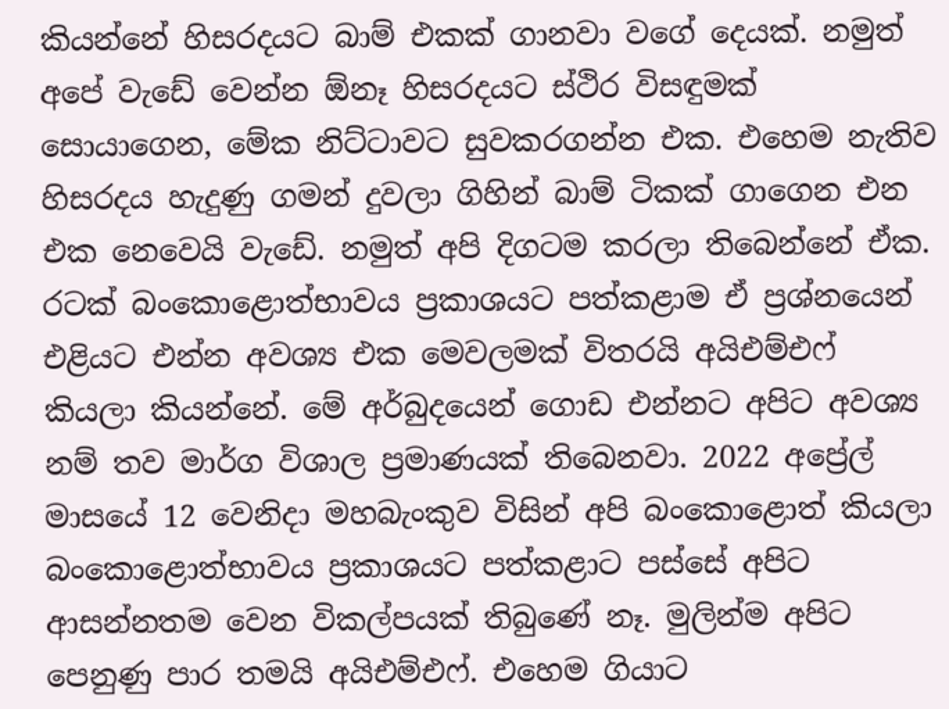කියන්නේ හිසරදයට බාම් එකක් ගානවා වගේ දෙයක්. නමුත් අපේ වැඩේ වෙන්න ඕනෑ හිසරදයට ස්ථිර විසඳුමක් සොයාගෙන, මේක නිට්ටාවට සුවකරගන්න එක. එහෙම නැතිව හිසරදය හැදුණු ගමන් දුවලා ගිහින් බාම් ටිකක් ගාගෙන එන එක නෙවෙයි වැඩේ. නමුත් අපි දිගටම කරලා තිබෙන්නේ ඒක. රටක් බංකොළොත්භාවය ප්‍රකාශයට පත්කළාම ඒ ප්‍රශ්නයෙන් එළියට එන්න අවශ්‍ය එක මෙවලමක් විතරයි අයිඑම්එෆ් කියලා කියන්නේ. මේ අර්බුදයෙන් ගොඩ එන්නට අපිට අවශ්‍ය නම් තව මාර්ග විශාල ප්‍රමාණයක් තිබෙනවා. 2022 අප්‍රේල් මාසයේ 12 වෙනිදා මහබැංකුව විසින් අපි බංකොළොත් කියලා බංකොළොත්භාවය ප්‍රකාශයට පත්කළාට පස්සේ අපිට ආසන්නතම වෙන විකල්පයක් තිබුණේ නෑ. මුලින්ම අපිට පෙනුණු පාර තමයි අයිඑම්එෆ්. එහෙම ගියාට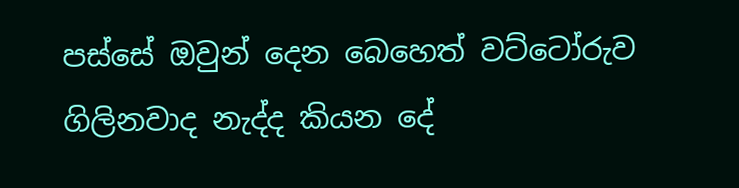පස්සේ ඔවුන් දෙන බෙහෙත් වට්ටෝරුව ගිලිනවාද නැද්ද කියන දේ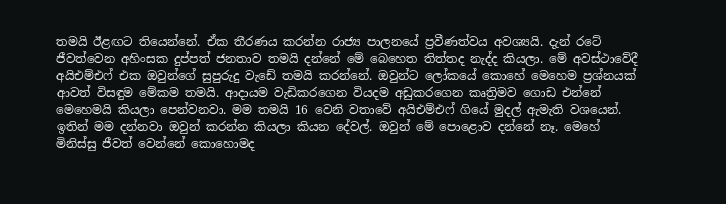තමයි ඊළඟට තියෙන්නේ. ඒක තීරණය කරන්න රාජ්‍ය පාලනයේ ප්‍රවීණත්වය අවශ්‍යයි. දැන් රටේ ජීවත්වෙන අහිංසක දුප්පත් ජනතාව තමයි දන්නේ මේ බෙහෙත තිත්තද නැද්ද කියලා. මේ අවස්ථාවේදී අයිඑම්එෆ් එක ඔවුන්ගේ සුපුරුදු වැඩේ තමයි කරන්නේ. ඔවුන්ට ලෝකයේ කොහේ මෙහෙම ප්‍රශ්නයක් ආවත් විසඳුම මේකම තමයි. ආදායම වැඩිකරගෙන වියදම අඩුකරගෙන කෘත්‍රිමව ගොඩ එන්නේ මෙහෙමයි කියලා පෙන්වනවා. මම තමයි 16 වෙනි වතාවේ අයිඑම්එෆ් ගියේ මුදල් ඇමැති වශයෙන්. ඉතින් මම දන්නවා ඔවුන් කරන්න කියලා කියන දේවල්. ඔවුන් මේ පොළොව දන්නේ නෑ. මෙහේ මිනිස්සු ජීවත් වෙන්නේ කොහොමද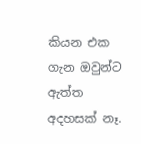කියන එක ගැන ඔවුන්ට ඇත්ත අදහසක් නෑ.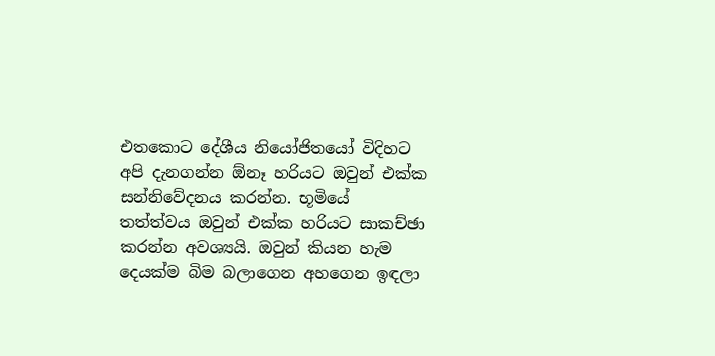එතකොට දේශීය නියෝජිතයෝ විදිහට අපි දැනගන්න ඕනෑ හරියට ඔවුන් එක්ක සන්නිවේදනය කරන්න. භූමියේ තත්ත්වය ඔවුන් එක්ක හරියට සාකච්ඡා කරන්න අවශ්‍යයි. ඔවුන් කියන හැම දෙයක්ම බිම බලාගෙන අහගෙන ඉඳලා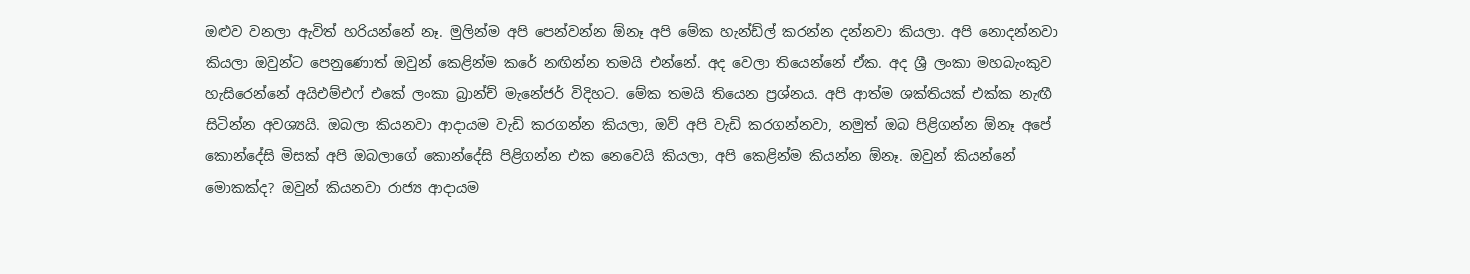ඔළුව වනලා ඇවිත් හරියන්නේ නෑ. මුලින්ම අපි පෙන්වන්න ඕනෑ අපි මේක හැන්ඩ්ල් කරන්න දන්නවා කියලා. අපි නොදන්නවා කියලා ඔවුන්ට පෙනුණොත් ඔවුන් කෙළින්ම කරේ නඟින්න තමයි එන්නේ. අද වෙලා තියෙන්නේ ඒක. අද ශ්‍රී ලංකා මහබැංකුව හැසිරෙන්නේ අයිඑම්එෆ් එකේ ලංකා බ්‍රාන්ච් මැනේජර් විදිහට. මේක තමයි තියෙන ප්‍රශ්නය. අපි ආත්ම ශක්තියක් එක්ක නැඟී සිටින්න අවශ්‍යයි. ඔබලා කියනවා ආදායම වැඩි කරගන්න කියලා, ඔව් අපි වැඩි කරගන්නවා, නමුත් ඔබ පිළිගන්න ඕනෑ අපේ කොන්දේසි මිසක් අපි ඔබලාගේ කොන්දේසි පිළිගන්න එක නෙවෙයි කියලා, අපි කෙළින්ම කියන්න ඕනෑ. ඔවුන් කියන්නේ මොකක්ද? ඔවුන් කියනවා රාජ්‍ය ආදායම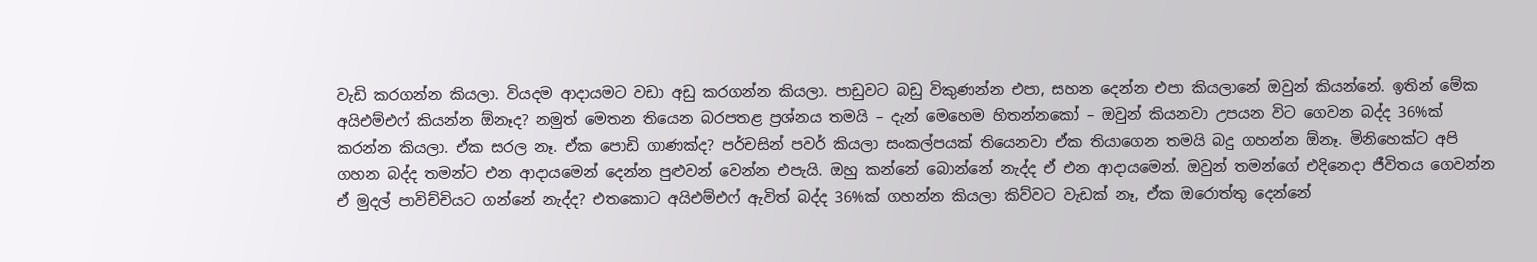වැඩි කරගන්න කියලා. වියදම ආදායමට වඩා අඩු කරගන්න කියලා. පාඩුවට බඩු විකුණන්න එපා, සහන දෙන්න එපා කියලානේ ඔවුන් කියන්නේ. ඉතින් මේක අයිඑම්එෆ් කියන්න ඕනෑද? නමුත් මෙතන තියෙන බරපතළ ප්‍රශ්නය තමයි – දැන් මෙහෙම හිතන්නකෝ – ඔවුන් කියනවා උපයන විට ගෙවන බද්ද 36%ක් කරන්න කියලා. ඒක සරල නෑ. ඒක පොඩි ගාණක්ද? පර්චසින් පවර් කියලා සංකල්පයක් තියෙනවා ඒක තියාගෙන තමයි බදු ගහන්න ඕනෑ. මිනිහෙක්ට අපි ගහන බද්ද තමන්ට එන ආදායමෙන් දෙන්න පුළුවන් වෙන්න එපැයි. ඔහු කන්නේ බොන්නේ නැද්ද ඒ එන ආදායමෙන්. ඔවුන් තමන්ගේ එදිනෙදා ජීවිතය ගෙවන්න ඒ මුදල් පාවිච්චියට ගන්නේ නැද්ද? එතකොට අයිඑම්එෆ් ඇවිත් බද්ද 36%ක් ගහන්න කියලා කිව්වට වැඩක් නෑ, ඒක ඔරොත්තු දෙන්නේ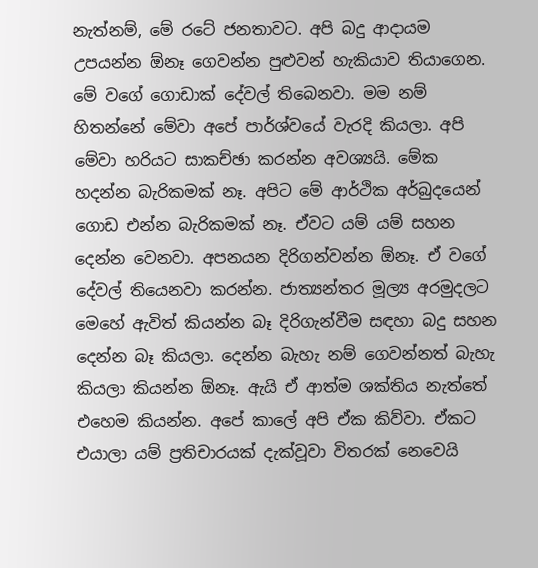නැත්නම්, මේ රටේ ජනතාවට. අපි බදු ආදායම උපයන්න ඕනෑ ගෙවන්න පුළුවන් හැකියාව තියාගෙන. මේ වගේ ගොඩාක් දේවල් තිබෙනවා. මම නම් හිතන්නේ මේවා අපේ පාර්ශ්වයේ වැරදි කියලා. අපි මේවා හරියට සාකච්ඡා කරන්න අවශ්‍යයි. මේක හදන්න බැරිකමක් නෑ. අපිට මේ ආර්ථික අර්බුදයෙන් ගොඩ එන්න බැරිකමක් නෑ. ඒවට යම් යම් සහන දෙන්න වෙනවා. අපනයන දිරිගන්වන්න ඕනෑ. ඒ වගේ දේවල් තියෙනවා කරන්න. ජාත්‍යන්තර මූල්‍ය අරමුදලට මෙහේ ඇවිත් කියන්න බෑ දිරිගැන්වීම සඳහා බදු සහන දෙන්න බෑ කියලා. දෙන්න බැහැ නම් ගෙවන්නත් බැහැ කියලා කියන්න ඕනෑ. ඇයි ඒ ආත්ම ශක්තිය නැත්තේ එහෙම කියන්න. අපේ කාලේ අපි ඒක කිව්වා. ඒකට එයාලා යම් ප්‍රතිචාරයක් දැක්වූවා විතරක් නෙවෙයි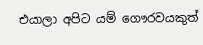එයාලා අපිට යම් ගෞරවයකුත්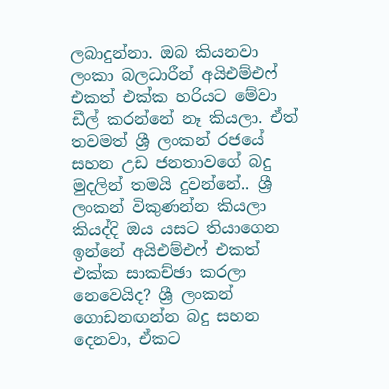ලබාදුන්නා. ඔබ කියනවා ලංකා බලධාරීන් අයිඑම්එෆ් එකත් එක්ක හරියට මේවා ඩීල් කරන්නේ නෑ කියලා. ඒත් තවමත් ශ්‍රී ලංකන් රජයේ සහන උඩ ජනතාවගේ බදු මුදලින් තමයි දුවන්නේ.. ශ්‍රී ලංකන් විකුණන්න කියලා කියද්දි ඔය යසට තියාගෙන ඉන්නේ අයිඑම්එෆ් එකත් එක්ක සාකච්ඡා කරලා නෙවෙයිද? ශ්‍රී ලංකන් ගොඩනඟන්න බදු සහන දෙනවා, ඒකට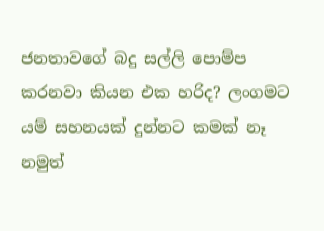ජනතාවගේ බදු සල්ලි පොම්ප කරනවා කියන එක හරිද? ලංගමට යම් සහනයක් දුන්නට කමක් නෑ නමුත්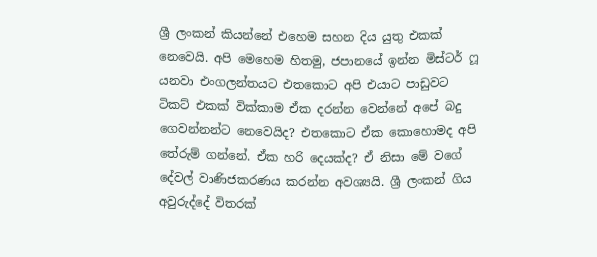ශ්‍රී ලංකන් කියන්නේ එහෙම සහන දිය යුතු එකක් නෙවෙයි. අපි මෙහෙම හිතමු, ජපානයේ ඉන්න මිස්ටර් ෆූ යනවා එංගලන්තයට එතකොට අපි එයාට පාඩුවට ටිකට් එකක් වික්කාම ඒක දරන්න වෙන්නේ අපේ බදු ගෙවන්නන්ට නෙවෙයිද? එතකොට ඒක කොහොමද අපි තේරුම් ගන්නේ. ඒක හරි දෙයක්ද? ඒ නිසා මේ වගේ දේවල් වාණිජකරණය කරන්න අවශ්‍යයි. ශ්‍රී ලංකන් ගිය අවුරුද්දේ විතරක්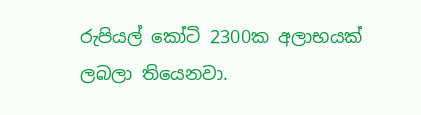රුපියල් කෝටි 2300ක අලාභයක් ලබලා තියෙනවා.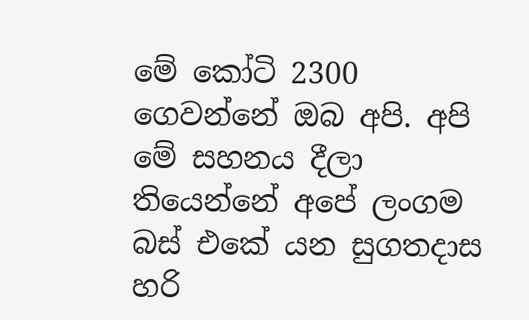මේ කෝටි 2300 ගෙවන්නේ ඔබ අපි. අපි මේ සහනය දීලා තියෙන්නේ අපේ ලංගම බස් එකේ යන සුගතදාස හරි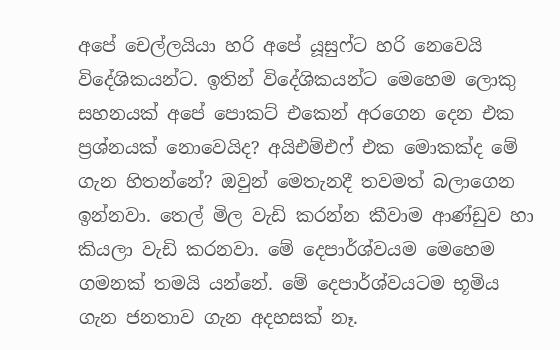අපේ චෙල්ලයියා හරි අපේ යූසුෆ්ට හරි නෙවෙයි විදේශිකයන්ට. ඉතින් විදේශිකයන්ට මෙහෙම ලොකු සහනයක් අපේ පොකට් එකෙන් අරගෙන දෙන එක ප්‍රශ්නයක් නොවෙයිද? අයිඑම්එෆ් එක මොකක්ද මේ ගැන හිතන්නේ? ඔවුන් මෙතැනදී තවමත් බලාගෙන ඉන්නවා. තෙල් මිල වැඩි කරන්න කීවාම ආණ්ඩුව හා කියලා වැඩි කරනවා. මේ දෙපාර්ශ්වයම මෙහෙම ගමනක් තමයි යන්නේ. මේ දෙපාර්ශ්වයටම භූමිය ගැන ජනතාව ගැන අදහසක් නෑ.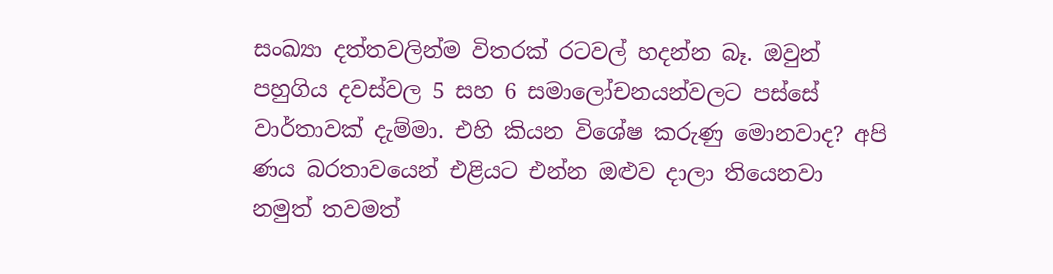සංඛ්‍යා දත්තවලින්ම විතරක් රටවල් හදන්න බෑ. ඔවුන් පහුගිය දවස්වල 5 සහ 6 සමාලෝචනයන්වලට පස්සේ වාර්තාවක් දැම්මා. එහි කියන විශේෂ කරුණු මොනවාද? අපි ණය බරතාවයෙන් එළියට එන්න ඔළුව දාලා තියෙනවා නමුත් තවමත්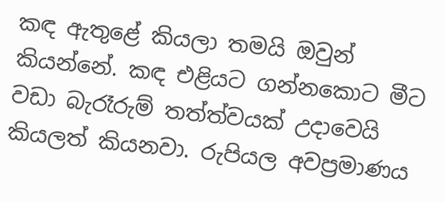කඳ ඇතුළේ කියලා තමයි ඔවුන් කියන්නේ. කඳ එළියට ගන්නකොට මීට වඩා බැරෑරුම් තත්ත්වයක් උදාවෙයි කියලත් කියනවා. රුපියල අවප්‍රමාණය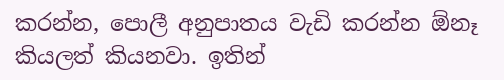කරන්න, පොලී අනුපාතය වැඩි කරන්න ඕනෑ කියලත් කියනවා. ඉතින්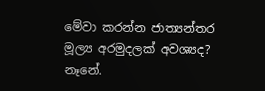මේවා කරන්න ජාත්‍යන්තර මූල්‍ය අරමුදලක් අවශ්‍යද? නෑනේ.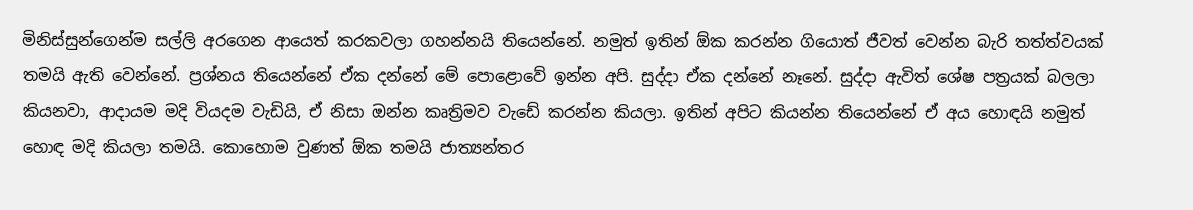මිනිස්සුන්ගෙන්ම සල්ලි අරගෙන ආයෙත් කරකවලා ගහන්නයි තියෙන්නේ. නමුත් ඉතින් ඕක කරන්න ගියොත් ජීවත් වෙන්න බැරි තත්ත්වයක් තමයි ඇති වෙන්නේ. ප්‍රශ්නය තියෙන්නේ ඒක දන්නේ මේ පොළොවේ ඉන්න අපි. සුද්දා ඒක දන්නේ නෑනේ. සුද්දා ඇවිත් ශේෂ පත්‍රයක් බලලා කියනවා, ආදායම මදි වියදම වැඩියි, ඒ නිසා ඔන්න කෘත්‍රිමව වැඩේ කරන්න කියලා. ඉතින් අපිට කියන්න තියෙන්නේ ඒ අය හොඳයි නමුත් හොඳ මදි කියලා තමයි. කොහොම වුණත් ඕක තමයි ජාත්‍යන්තර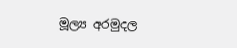මූල්‍ය අරමුදල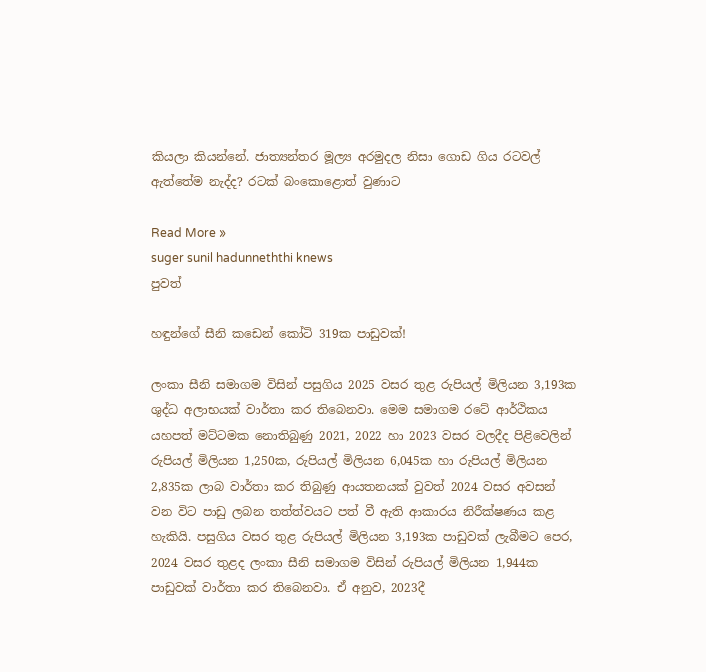කියලා කියන්නේ. ජාත්‍යන්තර මූල්‍ය අරමුදල නිසා ගොඩ ගිය රටවල් ඇත්තේම නැද්ද? රටක් බංකොළොත් වුණාට

Read More »
suger sunil hadunneththi knews
පුවත්

හඳුන්ගේ සීනි කඩෙන් කෝටි 319ක පාඩුවක්!

ලංකා සීනි සමාගම විසින් පසුගිය 2025 වසර තුළ රුපියල් මිලියන 3,193ක ශුද්ධ අලාභයක් වාර්තා කර තිබෙනවා. මෙම සමාගම රටේ ආර්ථිකය යහපත් මට්ටමක නොතිබුණු 2021, 2022 හා 2023 වසර වලදීද පිළිවෙලින් රුපියල් මිලියන 1,250ක, රුපියල් මිලියන 6,045ක හා රුපියල් මිලියන 2,835ක ලාබ වාර්තා කර තිබුණු ආයතනයක් වුවත් 2024 වසර අවසන් වන විට පාඩු ලබන තත්ත්වයට පත් වී ඇති ආකාරය නිරීක්ෂණය කළ හැකියි. පසුගිය වසර තුළ රුපියල් මිලියන 3,193ක පාඩුවක් ලැබීමට පෙර, 2024 වසර තුළද ලංකා සීනි සමාගම විසින් රුපියල් මිලියන 1,944ක පාඩුවක් වාර්තා කර තිබෙනවා. ඒ අනුව, 2023දී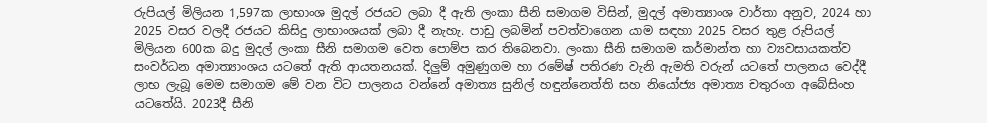රුපියල් මිලියන 1,597ක ලාභාංශ මුදල් රජයට ලබා දී ඇති ලංකා සීනි සමාගම විසින්, මුදල් අමාත්‍යාංශ වාර්තා අනුව, 2024 හා 2025 වසර වලදී රජයට කිසිදු ලාභාංශයක් ලබා දී නැහැ. පාඩු ලබමින් පවත්වාගෙන යාම සඳහා 2025 වසර තුළ රුපියල් මිලියන 600ක බදු මුදල් ලංකා සීනි සමාගම වෙත පොම්ප කර තිබෙනවා. ලංකා සීනි සමාගම කර්මාන්ත හා ව්‍යවසායකත්ව සංවර්ධන අමාත්‍යාංශය යටතේ ඇති ආයතනයක්. දිලුම් අමුණුගම හා රමේෂ් පතිරණ වැනි ඇමති වරුන් ය‍ටතේ පාලනය වෙද්දී ලාභ ලැබූ මෙම සමාගම මේ වන විට පාලනය වන්නේ අමාත්‍ය සුනිල් හඳුන්නෙත්ති සහ නියෝජ්‍ය අමාත්‍ය චතුරංග අබේසිංහ යටතේයි. 2023දී සීනි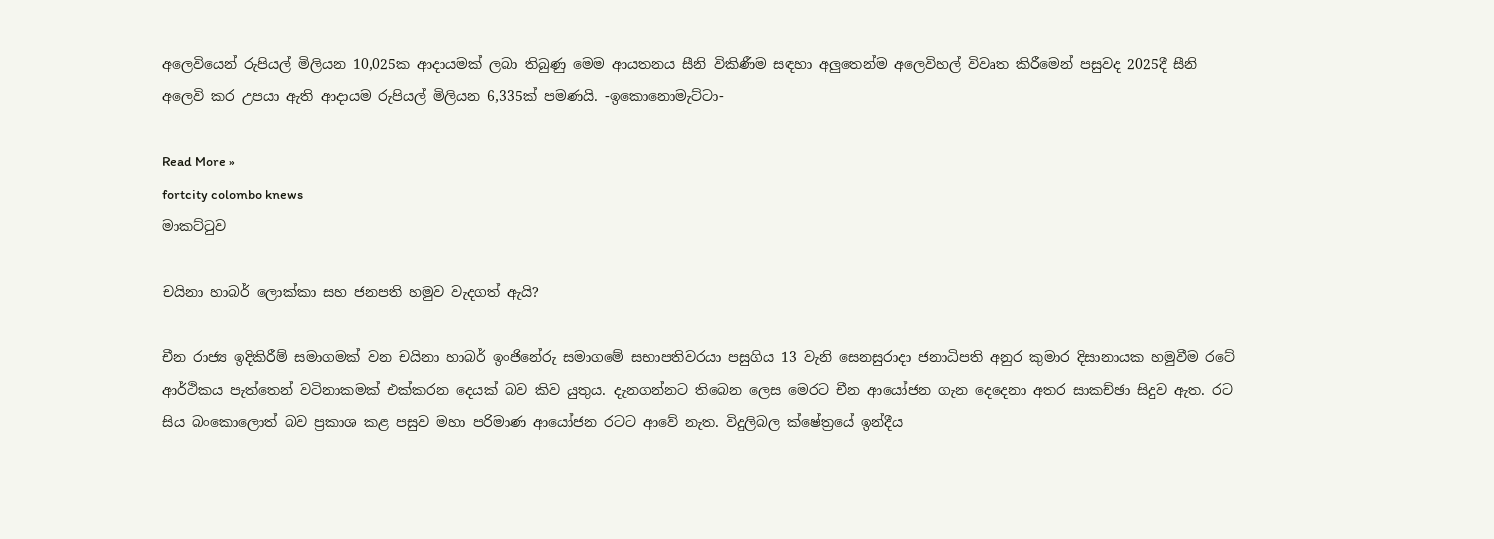අලෙවියෙන් රුපියල් මිලියන 10,025ක ආදායමක් ලබා තිබුණු මෙම ආයතනය සීනි විකිණීම සඳහා අලුතෙන්ම අලෙවිහල් විවෘත කිරීමෙන් පසුවද 2025දී සීනි අලෙවි කර උපයා ඇති ආදායම රුපියල් මිලියන 6,335ක් පමණයි. -ඉකොනොමැට්ටා-

Read More »
fortcity colombo knews
මාකට්ටුව

චයිනා හාබර් ලොක්කා සහ ජනපති හමුව වැදගත් ඇයි?

චීන රාජ්‍ය ඉදිකිරීම් සමාගමක් වන චයිනා හාබර් ඉංජිනේරු සමාගමේ සභාපතිවරයා පසුගිය 13 වැනි සෙනසුරාදා ජනාධිපති අනුර කුමාර දිසානායක හමුවීම රටේ ආර්ථිකය පැත්තෙන් වටිනාකමක් එක්කරන දෙයක් බව කිව යුතුය. දැනගන්නට තිබෙන ලෙස මෙරට චීන ආයෝජන ගැන දෙදෙනා අතර සාකච්ඡා සිදුව ඇත. රට සිය බංකොලොත් බව ප්‍රකාශ කළ පසුව මහා පරිමාණ ආයෝජන රටට ආවේ නැත. විදුලිබල ක්ෂේත්‍රයේ ඉන්දීය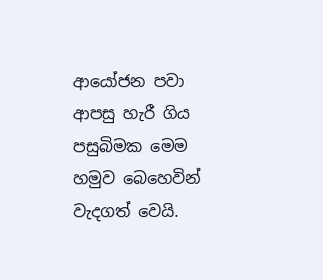ආයෝජන පවා ආපසු හැරී ගිය පසුබිමක මෙම හමුව බෙහෙවින් වැදගත් වෙයි.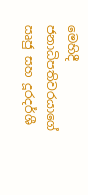මෙහිදී ජනාධිපතිවරයාගේ ඍජු සහ දූරදර්ශී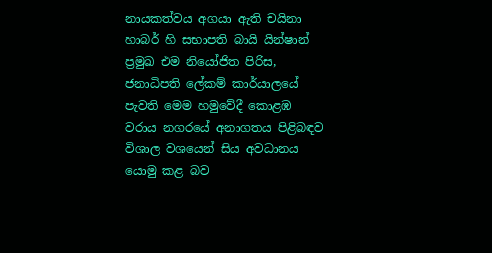නායකත්වය අගයා ඇති චයිනා හාබර් හි සභාපති බායි යින්ෂාන් ප්‍රමුඛ එම නියෝජිත පිරිස, ජනාධිපති ලේකම් කාර්යාලයේ පැවති මෙම හමුවේදී කොළඹ වරාය නගරයේ අනාගතය පිළිබඳව විශාල වශයෙන් සිය අවධානය යොමු කළ බව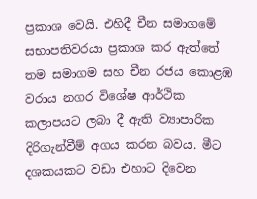ප්‍රකාශ වෙයි. එහිදී චීන සමාගමේ සභාපතිවරයා ප්‍රකාශ කර ඇත්තේ තම සමාගම සහ චීන රජය කොළඹ වරාය නගර විශේෂ ආර්ථික කලාපයට ලබා දී ඇති ව්‍යාපාරික දිරිගැන්වීම් අගය කරන බවය. මීට දශකයකට වඩා එහාට දිවෙන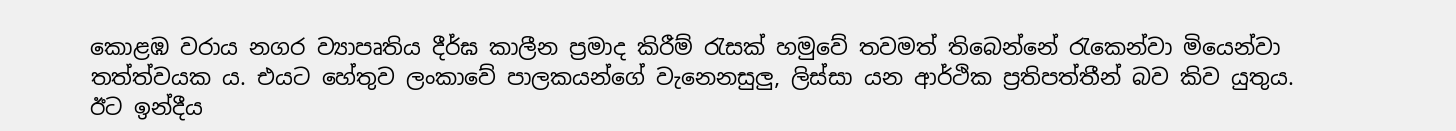කොළඹ වරාය නගර ව්‍යාපෘතිය දීර්ඝ කාලීන ප්‍රමාද කිරීම් රැසක් හමුවේ තවමත් තිබෙන්නේ රැකෙන්වා මියෙන්වා තත්ත්වයක ය. එයට හේතුව ලංකාවේ පාලකයන්ගේ වැනෙනසුලු, ලිස්සා යන ආර්ථික ප්‍රතිපත්තීන් බව කිව යුතුය. ඊට ඉන්දීය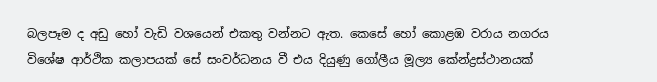බලපෑම ද අඩු හෝ වැඩි වශයෙන් එකතු වන්නට ඇත. කෙසේ හෝ කොළඹ වරාය නගරය විශේෂ ආර්ථික කලාපයක් සේ සංවර්ධනය වී එය දියුණු ගෝලීය මූල්‍ය කේන්ද්‍රස්ථානයක්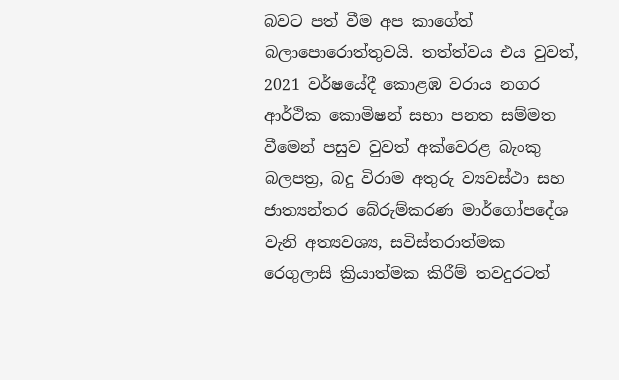බවට පත් වීම අප කාගේත් බලාපොරොත්තුවයි. තත්ත්වය එය වුවත්, 2021 වර්ෂයේදී කොළඹ වරාය නගර ආර්ථික කොමිෂන් සභා පනත සම්මත වීමෙන් පසුව වුවත් අක්වෙරළ බැංකු බලපත්‍ර, බදු විරාම අතුරු ව්‍යවස්ථා සහ ජාත්‍යන්තර බේරුම්කරණ මාර්ගෝපදේශ වැනි අත්‍යවශ්‍ය, සවිස්තරාත්මක රෙගුලාසි ක්‍රියාත්මක කිරීම් තවදුරටත්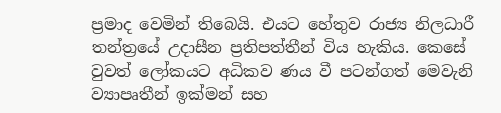ප්‍රමාද වෙමින් තිබෙයි. එයට හේතුව රාජ්‍ය නිලධාරී තන්ත්‍රයේ උදාසීන ප්‍රතිපත්තීන් විය හැකිය. කෙසේ වුවත් ලෝකයට අධිකව ණය වී පටන්ගත් මෙවැනි ව්‍යාපෘතීන් ඉක්මන් සහ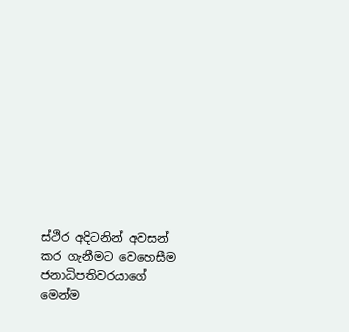ස්ථිර අදිටනින් අවසන් කර ගැනීමට වෙහෙසීම ජනාධිපතිවරයාගේ මෙන්ම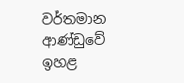වර්තමාන ආණ්ඩුවේ ඉහළ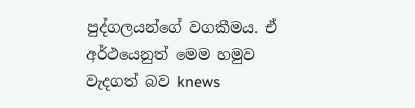පුද්ගලයන්ගේ වගකීමය. ඒ අර්ථයෙනුත් මෙම හමුව වැදගත් බව knews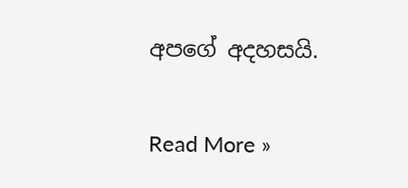අපගේ අදහසයි.

Read More »